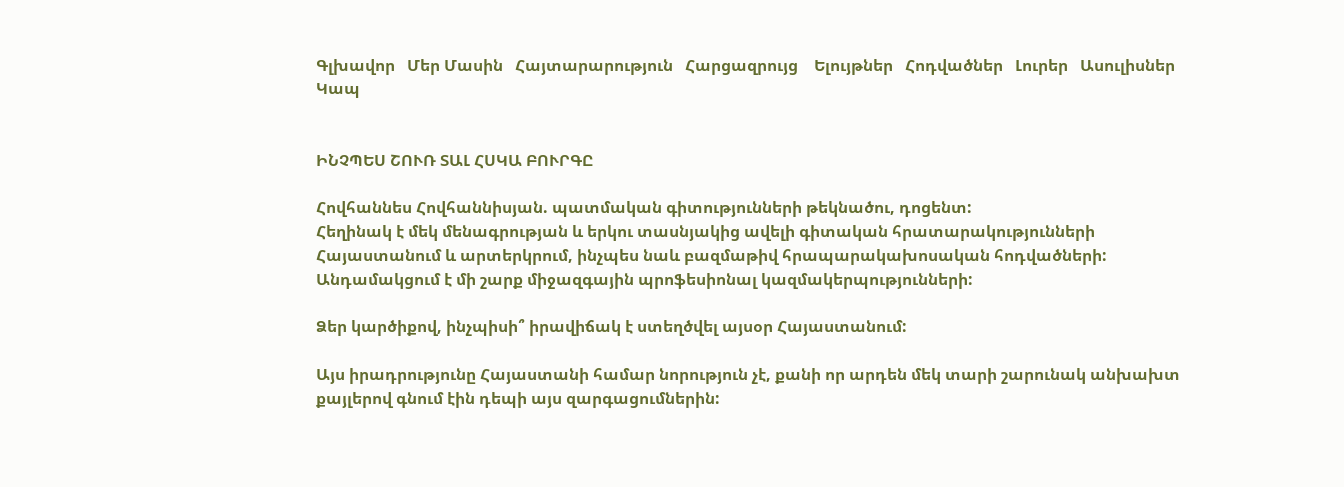Գլխավոր   Մեր Մասին   Հայտարարություն   Հարցազրույց    Ելույթներ   Հոդվածներ   Լուրեր   Ասուլիսներ   Կապ


ԻՆՉՊԵՍ ՇՈՒՌ ՏԱԼ ՀՍԿԱ ԲՈՒՐԳԸ

Հովհաննես Հովհաննիսյան. պատմական գիտությունների թեկնածու, դոցենտ:
Հեղինակ է մեկ մենագրության և երկու տասնյակից ավելի գիտական հրատարակությունների Հայաստանում և արտերկրում, ինչպես նաև բազմաթիվ հրապարակախոսական հոդվածների: Անդամակցում է մի շարք միջազգային պրոֆեսիոնալ կազմակերպությունների:

Ձեր կարծիքով, ինչպիսի՞ իրավիճակ է ստեղծվել այսօր Հայաստանում:

Այս իրադրությունը Հայաստանի համար նորություն չէ, քանի որ արդեն մեկ տարի շարունակ անխախտ քայլերով գնում էին դեպի այս զարգացումներին: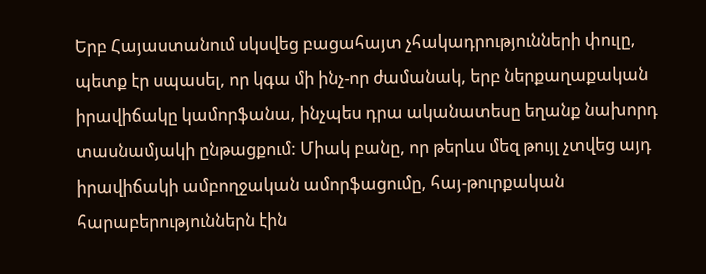Երբ Հայաստանում սկսվեց բացահայտ չհակադրությունների փուլը, պետք էր սպասել, որ կգա մի ինչ-որ ժամանակ, երբ ներքաղաքական իրավիճակը կամորֆանա, ինչպես դրա ականատեսը եղանք նախորդ տասնամյակի ընթացքում: Միակ բանը, որ թերևս մեզ թույլ չտվեց այդ իրավիճակի ամբողջական ամորֆացումը, հայ-թուրքական հարաբերություններն էին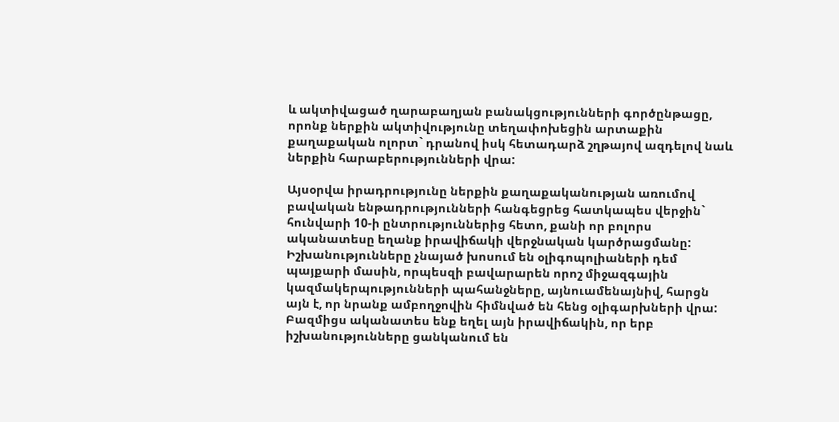և ակտիվացած ղարաբաղյան բանակցությունների գործընթացը, որոնք ներքին ակտիվությունը տեղափոխեցին արտաքին քաղաքական ոլորտ` դրանով իսկ հետադարձ շղթայով ազդելով նաև ներքին հարաբերությունների վրա:

Այսօրվա իրադրությունը ներքին քաղաքականության առումով բավական ենթադրությունների հանգեցրեց հատկապես վերջին` հունվարի 10-ի ընտրություններից հետո, քանի որ բոլորս ականատեսը եղանք իրավիճակի վերջնական կարծրացմանը: Իշխանությունները չնայած խոսում են օլիգոպոլիաների դեմ պայքարի մասին, որպեսզի բավարարեն որոշ միջազգային կազմակերպությունների պահանջները, այնուամենայնիվ, հարցն այն է, որ նրանք ամբողջովին հիմնված են հենց օլիգարխների վրա: Բազմիցս ականատես ենք եղել այն իրավիճակին, որ երբ իշխանությունները ցանկանում են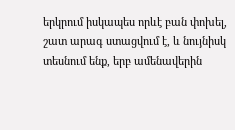երկրում իսկապես որևէ բան փոխել, շատ արագ ստացվում է, և նույնիսկ տեսնում ենք, երբ ամենավերին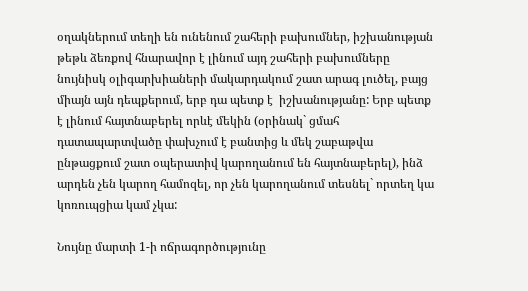օղակներում տեղի են ունենում շահերի բախումներ, իշխանության թեթև ձեռքով հնարավոր է լինում այդ շահերի բախումները նույնիսկ օլիգարխիաների մակարդակում շատ արագ լուծել, բայց միայն այն դեպքերում, երբ դա պետք է  իշխանությանը: Երբ պետք է լինում հայտնաբերել որևէ մեկին (օրինակ` ցմահ դատապարտվածը փախչում է բանտից և մեկ շաբաթվա ընթացքում շատ օպերատիվ կարողանում են հայտնաբերել), ինձ արդեն չեն կարող համոզել, որ չեն կարողանում տեսնել` որտեղ կա կոռուպցիա կամ չկա:

Նույնը մարտի 1-ի ոճրագործությունը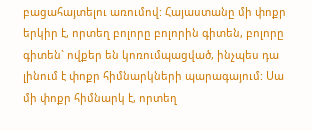բացահայտելու առումով: Հայաստանը մի փոքր երկիր է, որտեղ բոլորը բոլորին գիտեն, բոլորը գիտեն` ովքեր են կոռումպացված, ինչպես դա լինում է փոքր հիմնարկների պարագայում: Սա մի փոքր հիմնարկ է, որտեղ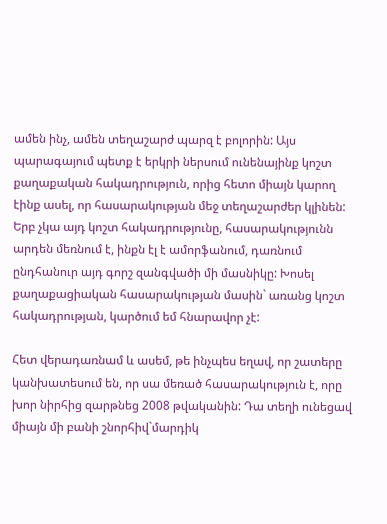ամեն ինչ, ամեն տեղաշարժ պարզ է բոլորին: Այս պարագայում պետք է երկրի ներսում ունենայինք կոշտ քաղաքական հակադրություն, որից հետո միայն կարող էինք ասել, որ հասարակության մեջ տեղաշարժեր կլինեն: Երբ չկա այդ կոշտ հակադրությունը, հասարակությունն արդեն մեռնում է, ինքն էլ է ամորֆանում, դառնում ընդհանուր այդ գորշ զանգվածի մի մասնիկը: Խոսել քաղաքացիական հասարակության մասին` առանց կոշտ հակադրության, կարծում եմ հնարավոր չէ:

Հետ վերադառնամ և ասեմ, թե ինչպես եղավ, որ շատերը կանխատեսում են, որ սա մեռած հասարակություն է, որը խոր նիրհից զարթնեց 2008 թվականին: Դա տեղի ունեցավ միայն մի բանի շնորհիվ`մարդիկ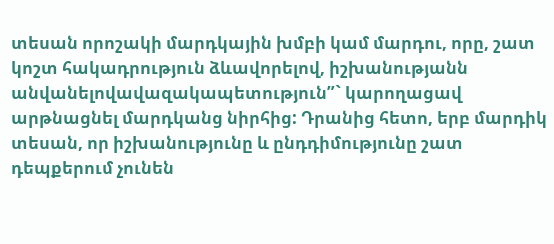տեսան որոշակի մարդկային խմբի կամ մարդու, որը, շատ կոշտ հակադրություն ձևավորելով, իշխանությանն անվանելովավազակապետություն”` կարողացավ արթնացնել մարդկանց նիրհից: Դրանից հետո, երբ մարդիկ տեսան, որ իշխանությունը և ընդդիմությունը շատ դեպքերում չունեն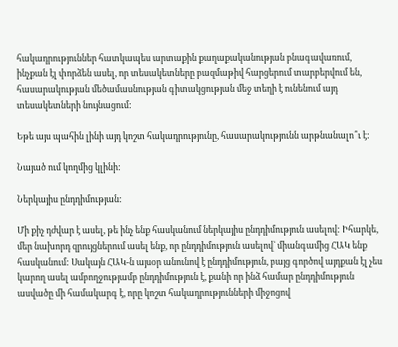հակադրություններ հատկապես արտաքին քաղաքականության բնագավառում, ինչքան էլ փորձեն ասել, որ տեսակետները բազմաթիվ հարցերում տարբերվում են, հասարակության մեծամասնության գիտակցության մեջ տեղի է ունենում այդ տեսակետների նույնացում:

Եթե այս պահին լինի այդ կոշտ հակադրությունը, հասարակությունն արթնանալո՞ւ է:

Նայած ում կողմից կլինի:

Ներկայիս ընդդիմության:

Մի քիչ դժվար է ասել, թե ինչ ենք հասկանում ներկայիս ընդդիմություն ասելով: Իհարկե, մեր նախորդ զրույցներում ասել ենք, որ ընդդիմություն ասելով` միանգամից ՀԱԿ ենք հասկանում: Սակայն ՀԱԿ-ն այսօր անունով է ընդդիմություն, բայց գործով այդքան էլ չես կարող ասել ամբողջությամբ ընդդիմություն է, քանի որ ինձ համար ընդդիմություն ասվածը մի համակարգ է, որը կոշտ հակադրությունների միջոցով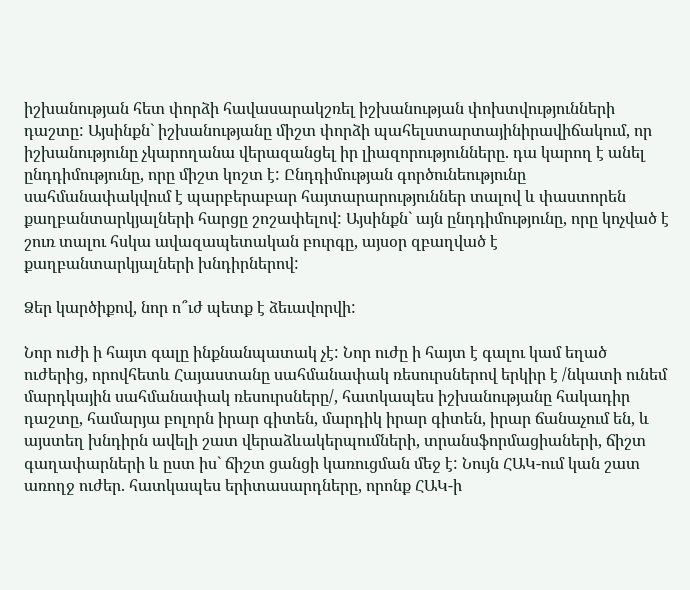իշխանության հետ փորձի հավասարակշռել իշխանության փոխտվությունների դաշտը: Այսինքն` իշխանությանը միշտ փորձի պահելստարտայինիրավիճակում, որ իշխանությունը չկարողանա վերազանցել իր լիազորությունները. դա կարող է անել ընդդիմությունը, որը միշտ կոշտ է: Ընդդիմության գործունեությունը սահմանափակվում է պարբերաբար հայտարարություններ տալով և փաստորեն քաղբանտարկյալների հարցը շոշափելով: Այսինքն` այն ընդդիմությունը, որը կոչված է շուռ տալու հսկա ավազապետական բուրգը, այսօր զբաղված է քաղբանտարկյալների խնդիրներով:

Ձեր կարծիքով, նոր ո՞ւժ պետք է ձեւավորվի:

Նոր ուժի ի հայտ գալը ինքնանպատակ չէ: Նոր ուժը ի հայտ է գալու կամ եղած ուժերից, որովհետև Հայաստանը սահմանափակ ռեսուրսներով երկիր է /նկատի ունեմ մարդկային սահմանափակ ռեսուրսները/, հատկապես իշխանությանը հակադիր դաշտը, համարյա բոլորն իրար գիտեն, մարդիկ իրար գիտեն, իրար ճանաչում են, և այստեղ խնդիրն ավելի շատ վերաձևակերպումների, տրանսֆորմացիաների, ճիշտ գաղափարների և ըստ իս` ճիշտ ցանցի կառուցման մեջ է: Նույն ՀԱԿ-ում կան շատ առողջ ուժեր. հատկապես երիտասարդները, որոնք ՀԱԿ-ի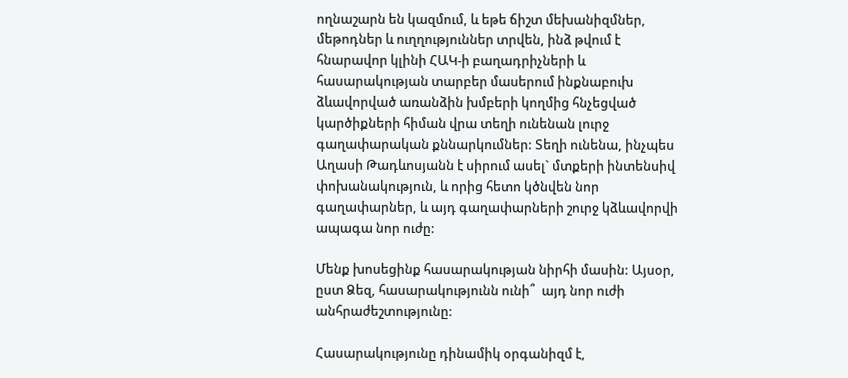ողնաշարն են կազմում, և եթե ճիշտ մեխանիզմներ, մեթոդներ և ուղղություններ տրվեն, ինձ թվում է հնարավոր կլինի ՀԱԿ-ի բաղադրիչների և հասարակության տարբեր մասերում ինքնաբուխ ձևավորված առանձին խմբերի կողմից հնչեցված կարծիքների հիման վրա տեղի ունենան լուրջ գաղափարական քննարկումներ: Տեղի ունենա, ինչպես Աղասի Թադևոսյանն է սիրում ասել` մտքերի ինտենսիվ փոխանակություն, և որից հետո կծնվեն նոր գաղափարներ, և այդ գաղափարների շուրջ կձևավորվի ապագա նոր ուժը:

Մենք խոսեցինք հասարակության նիրհի մասին: Այսօր, ըստ Ձեզ, հասարակությունն ունի՞  այդ նոր ուժի անհրաժեշտությունը:

Հասարակությունը դինամիկ օրգանիզմ է,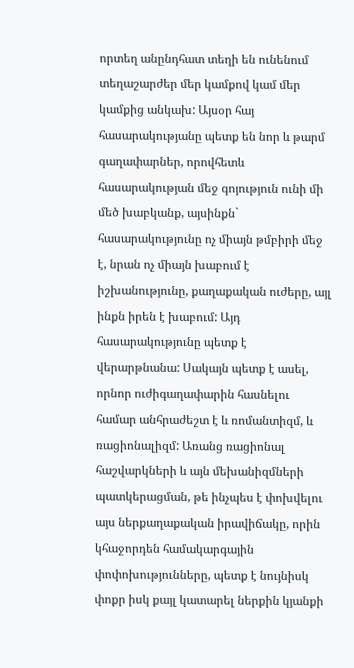որտեղ անընդհատ տեղի են ունենում տեղաշարժեր մեր կամքով կամ մեր կամքից անկախ: Այսօր հայ հասարակությանը պետք են նոր և թարմ գաղափարներ, որովհետև հասարակության մեջ գոյություն ունի մի մեծ խաբկանք, այսինքն` հասարակությունը ոչ միայն թմբիրի մեջ է, նրան ոչ միայն խաբում է իշխանությունը, քաղաքական ուժերը, այլ ինքն իրեն է խաբում: Այդ հասարակությունը պետք է վերարթնանա: Սակայն պետք է ասել, որնոր ուժիգաղափարին հասնելու համար անհրաժեշտ է և ռոմանտիզմ, և ռացիոնալիզմ: Առանց ռացիոնալ հաշվարկների և այն մեխանիզմների պատկերացման, թե ինչպես է փոխվելու այս ներքաղաքական իրավիճակը, որին կհաջորդեն համակարգային փոփոխությունները, պետք է նույնիսկ փոքր իսկ քայլ կատարել ներքին կյանքի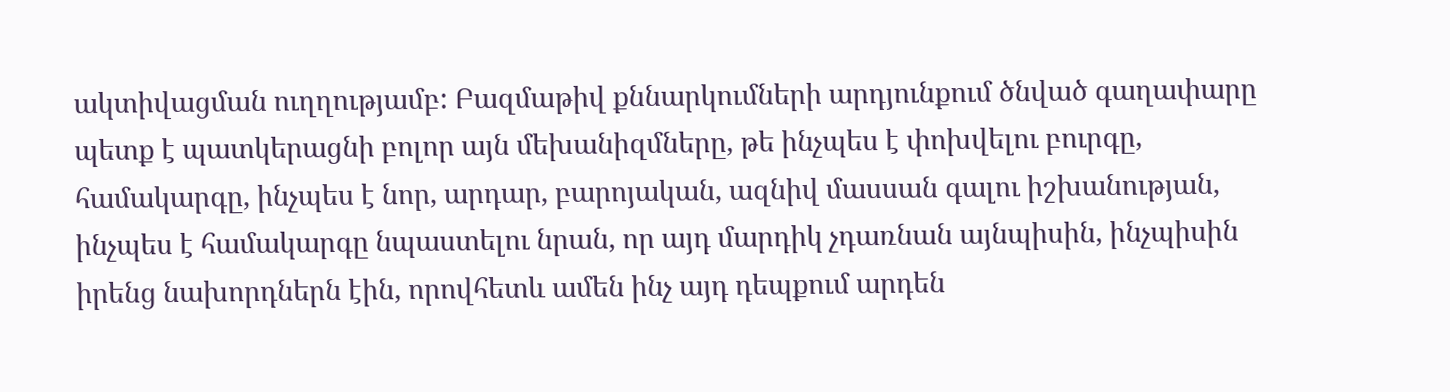ակտիվացման ուղղությամբ: Բազմաթիվ քննարկումների արդյունքում ծնված գաղափարը պետք է պատկերացնի բոլոր այն մեխանիզմները, թե ինչպես է փոխվելու բուրգը, համակարգը, ինչպես է նոր, արդար, բարոյական, ազնիվ մասսան գալու իշխանության, ինչպես է համակարգը նպաստելու նրան, որ այդ մարդիկ չդառնան այնպիսին, ինչպիսին իրենց նախորդներն էին, որովհետև ամեն ինչ այդ դեպքում արդեն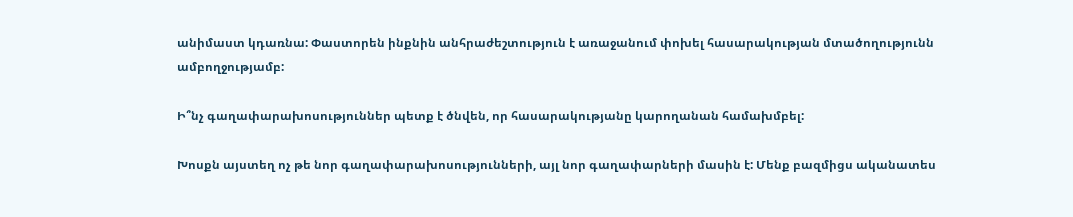անիմաստ կդառնա: Փաստորեն ինքնին անհրաժեշտություն է առաջանում փոխել հասարակության մտածողությունն ամբողջությամբ:

Ի՞նչ գաղափարախոսություններ պետք է ծնվեն, որ հասարակությանը կարողանան համախմբել:

Խոսքն այստեղ ոչ թե նոր գաղափարախոսությունների, այլ նոր գաղափարների մասին է: Մենք բազմիցս ականատես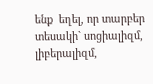ենք  եղել, որ տարբեր տեսակի` սոցիալիզմ, լիբերալիզմ,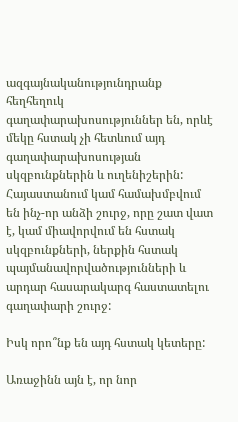ազգայնականությունդրանք հեղհեղուկ գաղափարախոսություններ են, որևէ մեկը հստակ չի հետևում այդ գաղափարախոսության սկզբունքներին և ուղենիշերին: Հայաստանում կամ համախմբվում են ինչ-որ անձի շուրջ, որը շատ վատ է, կամ միավորվում են հստակ սկզբունքների, ներքին հստակ պայմանավորվածությունների և արդար հասարակարգ հաստատելու գաղափարի շուրջ:

Իսկ որո՞նք են այդ հստակ կետերը:

Առաջինն այն է, որ նոր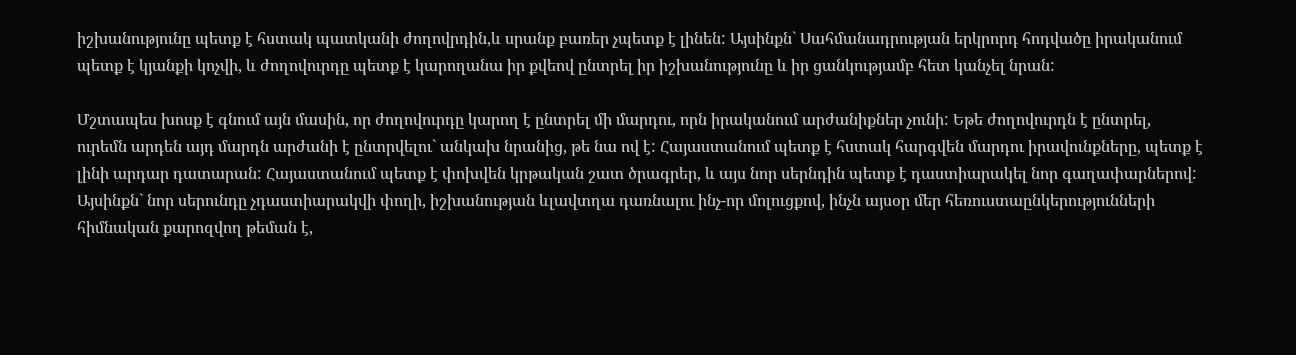իշխանությունը պետք է հստակ պատկանի ժողովրդին,և սրանք բառեր չպետք է լինեն: Այսինքն` Սահմանադրության երկրորդ հոդվածը իրականում պետք է կյանքի կոչվի, և ժողովուրդը պետք է կարողանա իր քվեով ընտրել իր իշխանությունը և իր ցանկությամբ հետ կանչել նրան:

Մշտապես խոսք է գնում այն մասին, որ ժողովուրդը կարող է ընտրել մի մարդու, որն իրականում արժանիքներ չունի: Եթե ժողովուրդն է ընտրել, ուրեմն արդեն այդ մարդն արժանի է ընտրվելու` անկախ նրանից, թե նա ով է: Հայաստանում պետք է հստակ հարգվեն մարդու իրավունքները, պետք է լինի արդար դատարան: Հայաստանում պետք է փոխվեն կրթական շատ ծրագրեր, և այս նոր սերնդին պետք է դաստիարակել նոր գաղափարներով: Այսինքն` նոր սերունդը չդաստիարակվի փողի, իշխանության ևլավտղա դառնալու ինչ-որ մոլուցքով, ինչն այսօր մեր հեռուստաընկերությունների հիմնական քարոզվող թեման է,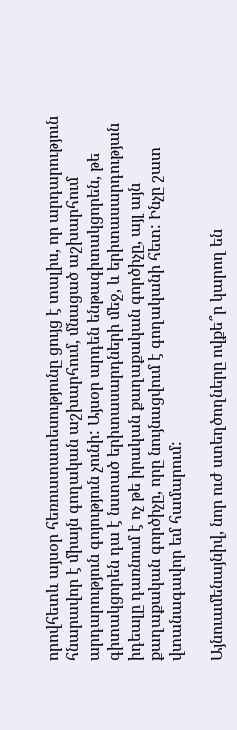որովհետև այսօր հեռուստատեսությունը ցույց է տալիս, որ արդարություն հնարավոր է միայն գողական աշխարհում, մնացած աշխարհում արդարություն գոյություն չունի: Այսօր արդեն ենթագիտակցորեն, թե գիտակցորեն դա է նստած երիտասարդների մեջ, և երիտասարդության իդեալը դառնում է ոչ թե իրական քաղաքական գործիչը, այլ այն քաղաքական գործիչը, որը նույնացվում է գողականի հետ: Ինչը շատ վտանագավոր եմ համարում:

Այնուամենայնիվ, նոր ուժ ստեղծողները ովքե՞ր կարող են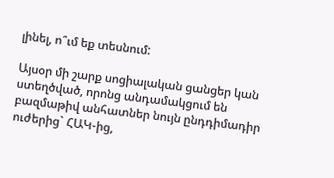լինել, ո՞ւմ եք տեսնում:

Այսօր մի շարք սոցիալական ցանցեր կան ստեղծված, որոնց անդամակցում են բազմաթիվ անհատներ նույն ընդդիմադիր ուժերից` ՀԱԿ-ից,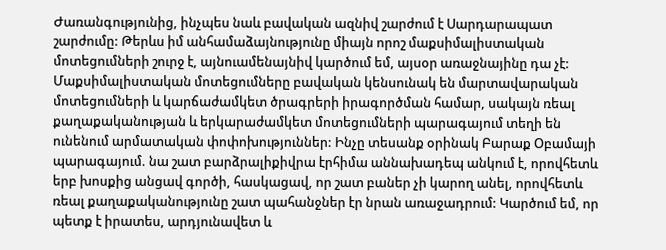Ժառանգությունից, ինչպես նաև բավական ազնիվ շարժում է Սարդարապատ շարժումը: Թերևս իմ անհամաձայնությունը միայն որոշ մաքսիմալիստական մոտեցումների շուրջ է, այնուամենայնիվ կարծում եմ, այսօր առաջնայինը դա չէ: Մաքսիմալիստական մոտեցումները բավական կենսունակ են մարտավարական մոտեցումների և կարճաժամկետ ծրագրերի իրագործման համար, սակայն ռեալ քաղաքականության և երկարաժամկետ մոտեցումների պարագայում տեղի են ունենում արմատական փոփոխություններ: Ինչը տեսանք օրինակ Բարաք Օբամայի պարագայում. նա շատ բարձրալիքիվրա էրհիմա աննախադեպ անկում է, որովհետև երբ խոսքից անցավ գործի, հասկացավ, որ շատ բաներ չի կարող անել, որովհետև ռեալ քաղաքականությունը շատ պահանջներ էր նրան առաջադրում: Կարծում եմ, որ պետք է իրատես, արդյունավետ և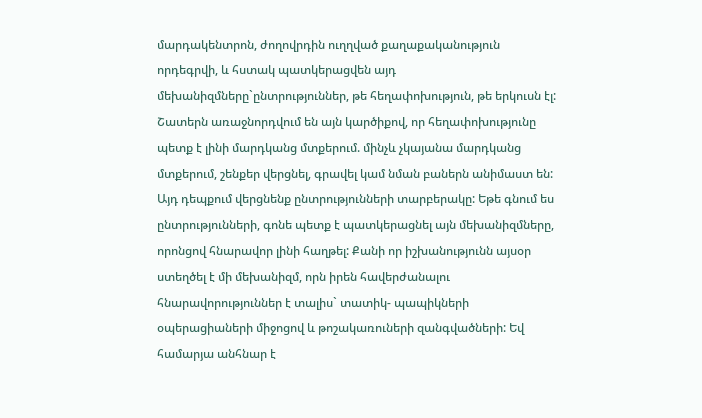մարդակենտրոն, ժողովրդին ուղղված քաղաքականություն  որդեգրվի, և հստակ պատկերացվեն այդ մեխանիզմները`ընտրություններ, թե հեղափոխություն, թե երկուսն էլ: Շատերն առաջնորդվում են այն կարծիքով, որ հեղափոխությունը պետք է լինի մարդկանց մտքերում. մինչև չկայանա մարդկանց մտքերում, շենքեր վերցնել, գրավել կամ նման բաներն անիմաստ են: Այդ դեպքում վերցնենք ընտրությունների տարբերակը: Եթե գնում ես ընտրությունների, գոնե պետք է պատկերացնել այն մեխանիզմները, որոնցով հնարավոր լինի հաղթել: Քանի որ իշխանությունն այսօր ստեղծել է մի մեխանիզմ, որն իրեն հավերժանալու հնարավորություններ է տալիս` տատիկ- պապիկների օպերացիաների միջոցով և թոշակառուների զանգվածների: Եվ համարյա անհնար է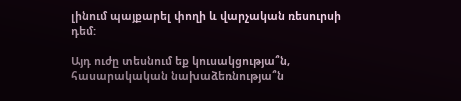լինում պայքարել փողի և վարչական ռեսուրսի դեմ:

Այդ ուժը տեսնում եք կուսակցությա՞ն, հասարակական նախաձեռնությա՞ն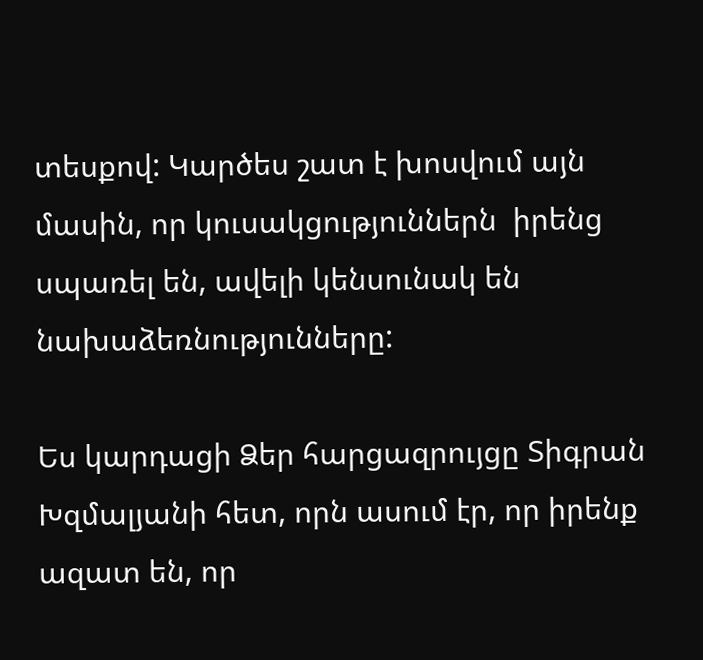տեսքով: Կարծես շատ է խոսվում այն մասին, որ կուսակցություններն  իրենց սպառել են, ավելի կենսունակ են նախաձեռնությունները:

Ես կարդացի Ձեր հարցազրույցը Տիգրան Խզմալյանի հետ, որն ասում էր, որ իրենք ազատ են, որ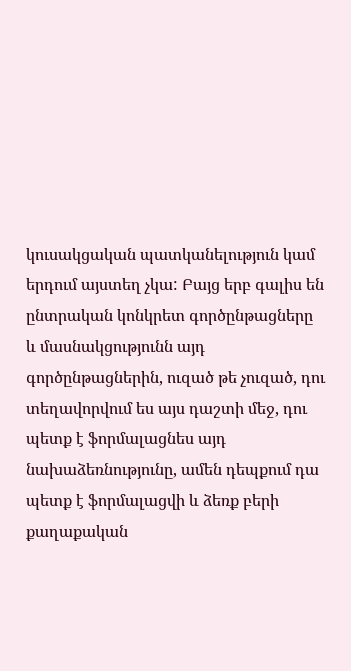կուսակցական պատկանելություն կամ երդում այստեղ չկա: Բայց երբ գալիս են ընտրական կոնկրետ գործընթացները և մասնակցությունն այդ գործընթացներին, ուզած թե չուզած, դու տեղավորվում ես այս դաշտի մեջ, դու պետք է ֆորմալացնես այդ նախաձեռնությունը, ամեն դեպքում դա պետք է ֆորմալացվի և ձեռք բերի քաղաքական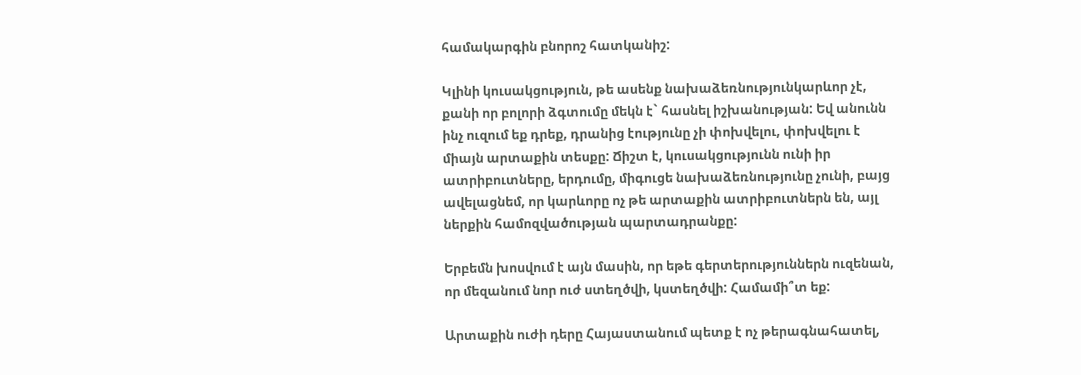համակարգին բնորոշ հատկանիշ:

Կլինի կուսակցություն, թե ասենք նախաձեռնությունկարևոր չէ, քանի որ բոլորի ձգտումը մեկն է` հասնել իշխանության: Եվ անունն ինչ ուզում եք դրեք, դրանից էությունը չի փոխվելու, փոխվելու է միայն արտաքին տեսքը: Ճիշտ է, կուսակցությունն ունի իր ատրիբուտները, երդումը, միգուցե նախաձեռնությունը չունի, բայց ավելացնեմ, որ կարևորը ոչ թե արտաքին ատրիբուտներն են, այլ ներքին համոզվածության պարտադրանքը:

Երբեմն խոսվում է այն մասին, որ եթե գերտերություններն ուզենան, որ մեզանում նոր ուժ ստեղծվի, կստեղծվի: Համամի՞տ եք:

Արտաքին ուժի դերը Հայաստանում պետք է ոչ թերագնահատել,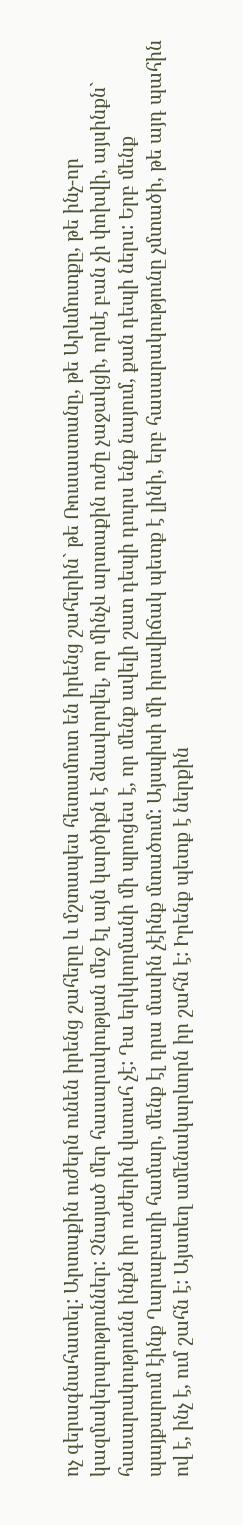ոչ գերագնահատել: Արտաքին ուժերն ունեն իրենց շահերը և մշտապես հետամուտ են իրենց շահերին` թե Ռուսաստանը, թե Արևմուտքը, թե ինչ-որ կազմակերպություններ: Չնայած մեր հասարակության մեջ էլ այն կարծիքն է ձևավորվել, որ մինչև արտաքին ուժը չաջակցի, որևէ բան չի փոխվի, այսինքն` հասարակությունն ինքն իր ուժերին վստահ չէ: Դա երկկողմանի մի պրոցես է, որ մենք ավելի շատ դեպի դուրս ենք նայում, քան դեպի ներս: Երբ մենք պայքարում էինք Ղարաբաղի համար, մենք էլ դրա մասին չէինք մտածում: Այսպիսի մի իրավիճակ պետք է լինի, երբ հասարակությունը չմտածի, թե այդ պահին ով է, ինչ է, ում շահն է: Այստեղ ամենակարևորն իր շահն է: Իրենք պետք է ներքին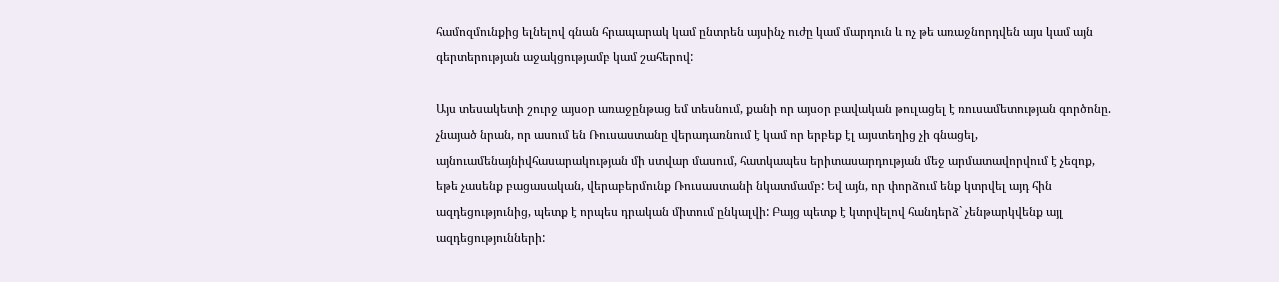համոզմունքից ելնելով գնան հրապարակ կամ ընտրեն այսինչ ուժը կամ մարդուն և ոչ թե առաջնորդվեն այս կամ այն գերտերության աջակցությամբ կամ շահերով:

Այս տեսակետի շուրջ այսօր առաջընթաց եմ տեսնում, քանի որ այսօր բավական թուլացել է ռուսամետության գործոնը. չնայած նրան, որ ասում են Ռուսաստանը վերադառնում է կամ որ երբեք էլ այստեղից չի գնացել, այնուամենայնիվհասարակության մի ստվար մասում, հատկապես երիտասարդության մեջ արմատավորվում է չեզոք, եթե չասենք բացասական, վերաբերմունք Ռուսաստանի նկատմամբ: Եվ այն, որ փորձում ենք կտրվել այդ հին ազդեցությունից, պետք է որպես դրական միտում ընկալվի: Բայց պետք է կտրվելով հանդերձ` չենթարկվենք այլ ազդեցությունների: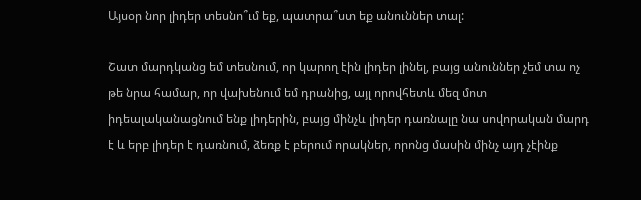Այսօր նոր լիդեր տեսնո՞ւմ եք, պատրա՞ստ եք անուններ տալ:

Շատ մարդկանց եմ տեսնում, որ կարող էին լիդեր լինել, բայց անուններ չեմ տա ոչ թե նրա համար, որ վախենում եմ դրանից, այլ որովհետև մեզ մոտ իդեալականացնում ենք լիդերին, բայց մինչև լիդեր դառնալը նա սովորական մարդ է և երբ լիդեր է դառնում, ձեռք է բերում որակներ, որոնց մասին մինչ այդ չէինք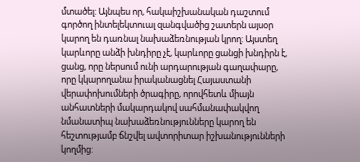մտածել: Այնպես որ, հակաիշխանական դաշտում գործող ինտելեկտուալ զանգվածից շատերն այսօր կարող են դառնալ նախաձեռնության կրող: Այստեղ կարևորը անձի խնդիրը չէ, կարևորը ցանցի խնդիրն է, ցանց, որը ներսում ունի արդարության գաղափարը, որը կկարողանա իրականացնել Հայաստանի վերափոխումների ծրագիրը, որովհետև միայն անհատների մակարդակով սահմանափակվող նմանատիպ նախաձեռնությունները կարող են հեշտությամբ ճնշվել ավտորիտար իշխանությունների կողմից: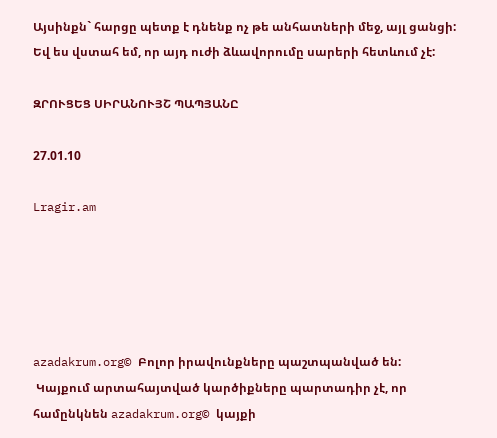Այսինքն` հարցը պետք է դնենք ոչ թե անհատների մեջ, այլ ցանցի: Եվ ես վստահ եմ, որ այդ ուժի ձևավորումը սարերի հետևում չէ:

ԶՐՈՒՑԵՑ ՍԻՐԱՆՈՒՅՇ ՊԱՊՅԱՆԸ

27.01.10

Lragir.am





azadakrum.org© Բոլոր իրավունքները պաշտպանված են:
 Կայքում արտահայտված կարծիքները պարտադիր չէ, որ համընկնեն azadakrum.org© կայքի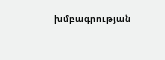խմբագրության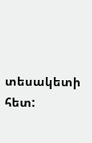տեսակետի հետ: